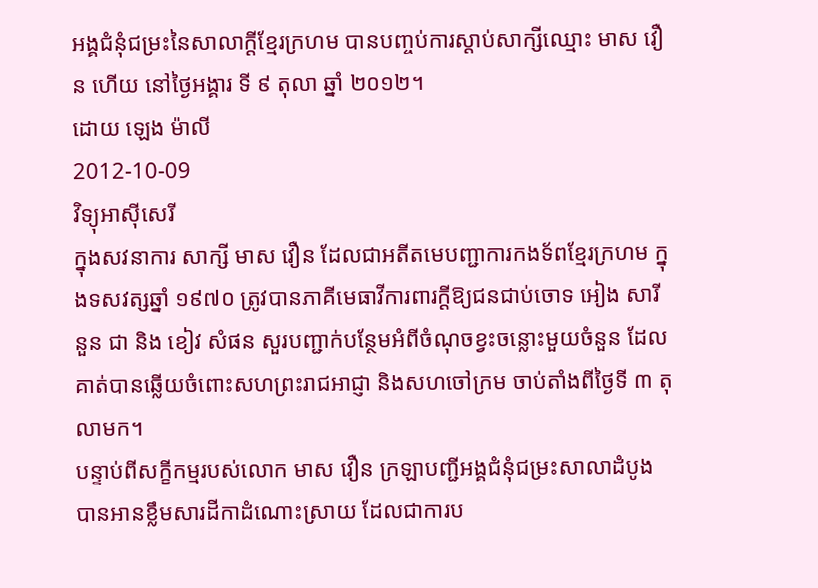អង្គជំនុំជម្រះនៃសាលាក្ដីខ្មែរក្រហម បានបញ្ចប់ការស្ដាប់សាក្សីឈ្មោះ មាស វឿន ហើយ នៅថ្ងៃអង្គារ ទី ៩ តុលា ឆ្នាំ ២០១២។
ដោយ ឡេង ម៉ាលី
2012-10-09
វិទ្យុអាស៊ីសេរី
ក្នុងសវនាការ សាក្សី មាស វឿន ដែលជាអតីតមេបញ្ជាការកងទ័ពខ្មែរក្រហម ក្នុងទសវត្សឆ្នាំ ១៩៧០ ត្រូវបានភាគីមេធាវីការពារក្ដីឱ្យជនជាប់ចោទ អៀង សារី នួន ជា និង ខៀវ សំផន សួរបញ្ជាក់បន្ថែមអំពីចំណុចខ្វះចន្លោះមួយចំនួន ដែលគាត់បានឆ្លើយចំពោះសហព្រះរាជអាជ្ញា និងសហចៅក្រម ចាប់តាំងពីថ្ងៃទី ៣ តុលាមក។
បន្ទាប់ពីសក្ខីកម្មរបស់លោក មាស វឿន ក្រឡាបញ្ជីអង្គជំនុំជម្រះសាលាដំបូង បានអានខ្លឹមសារដីកាដំណោះស្រាយ ដែលជាការប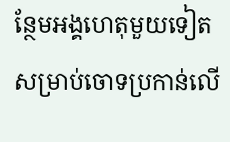ន្ថែមអង្គហេតុមួយទៀត សម្រាប់ចោទប្រកាន់លើ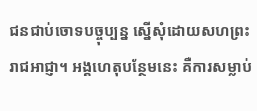ជនជាប់ចោទបច្ចុប្បន្ន ស្នើសុំដោយសហព្រះរាជអាជ្ញា។ អង្គហេតុបន្ថែមនេះ គឺការសម្លាប់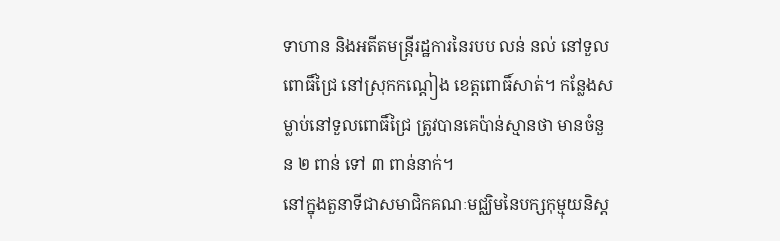ទាហាន និងអតីតមន្ត្រីរដ្ឋការនៃរបប លន់ នល់ នៅទួលពោធិ៍ជ្រៃ នៅស្រុកកណ្ដៀង ខេត្តពោធិ៍សាត់។ កន្លែងសម្លាប់នៅទួលពោធិ៍ជ្រៃ ត្រូវបានគេប៉ាន់ស្មានថា មានចំនួន ២ ពាន់ ទៅ ៣ ពាន់នាក់។
នៅក្នុងតួនាទីជាសមាជិកគណៈមជ្ឈិមនៃបក្សកុម្មុយនិស្ត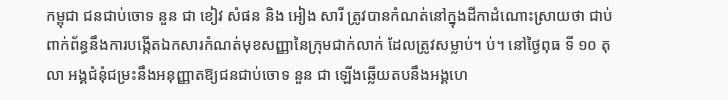កម្ពុជា ជនជាប់ចោទ នួន ជា ខៀវ សំផន និង អៀង សារី ត្រូវបានកំណត់នៅក្នុងដីកាដំណោះស្រាយថា ជាប់ពាក់ព័ន្ធនឹងការបង្កើតឯកសារកំណត់មុខសញ្ញានៃក្រុមជាក់លាក់ ដែលត្រូវសម្លាប់។ ប់។ នៅថ្ងៃពុធ ទី ១០ តុលា អង្គជំនុំជម្រះនឹងអនុញ្ញាតឱ្យជនជាប់ចោទ នួន ជា ឡើងឆ្លើយតបនឹងអង្គហេ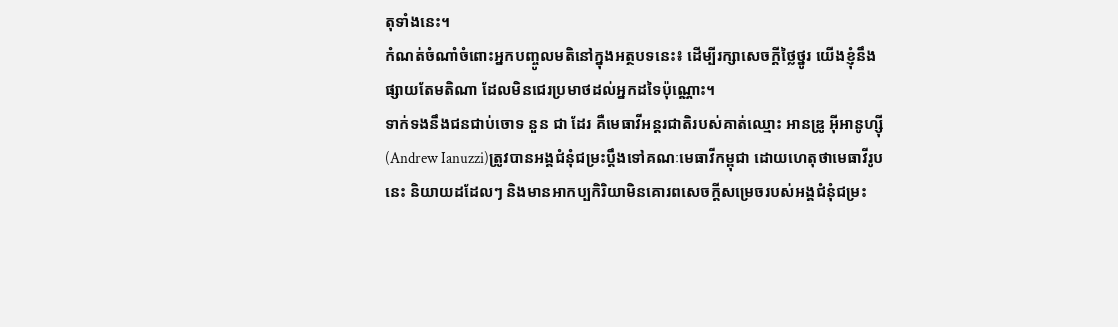តុទាំងនេះ។
កំណត់ចំណាំចំពោះអ្នកបញ្ចូលមតិនៅក្នុងអត្ថបទនេះ៖ ដើម្បីរក្សាសេចក្ដីថ្លៃថ្នូរ យើងខ្ញុំនឹងផ្សាយតែមតិណា ដែលមិនជេរប្រមាថដល់អ្នកដទៃប៉ុណ្ណោះ។
ទាក់ទងនឹងជនជាប់ចោទ នួន ជា ដែរ គឺមេធាវីអន្តរជាតិរបស់គាត់ឈ្មោះ អានឌ្រូ អ៊ីអានូហ្ស៊ី (Andrew Ianuzzi)ត្រូវបានអង្គជំនុំជម្រះប្ដឹងទៅគណៈមេធាវីកម្ពុជា ដោយហេតុថាមេធាវីរូបនេះ និយាយដដែលៗ និងមានអាកប្បកិរិយាមិនគោរពសេចក្ដីសម្រេចរបស់អង្គជំនុំជម្រះ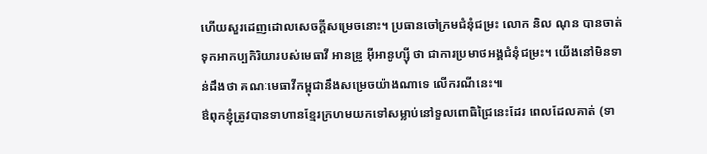ហើយសួរដេញដោលសេចក្ដីសម្រេចនោះ។ ប្រធានចៅក្រមជំនុំជម្រះ លោក និល ណុន បានចាត់ទុកអាកប្បកិរិយារបស់មេធាវី អានឌ្រូ អ៊ីអានូហ្ស៊ី ថា ជាការប្រមាថអង្គជំនុំជម្រះ។ យើងនៅមិនទាន់ដឹងថា គណៈមេធាវីកម្ពុជានឹងសម្រេចយ៉ាងណាទេ លើករណីនេះ៕
ឳពុកខ្ញុំត្រូវបានទាហានខ្មែរក្រហមយកទៅសម្លាប់នៅទួលពោធិជ្រៃនេះដែរ ពេលដែលគាត់ (ទា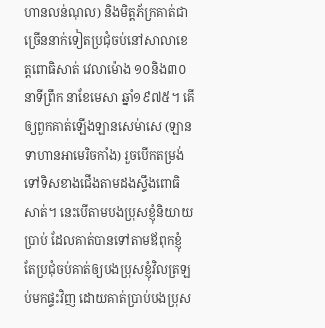ហានលន់ណុល) និងមិត្តភ័ក្រគាត់ជាច្រើននាក់ទៀតប្រជុំចប់នៅសាលាខេត្តពោធិសាត់ វេលាម៉ោង ១០និង៣០នាទីព្រឹក នាខែមេសា ឆ្នាំ១៩៧៥។ គើឲ្យពួកគាត់ឡើងឡានសេម់ាសេ (ឡានទាហានអាមេរិចកាំង) រួចបើកតម្រង់ទៅទិសខាងជើងតាមដងស្ទឹងពោធិសាត់។ នេះបើតាមបងប្រុសខ្ញុំនិយាយប្រាប់ ដែលគាត់បានទៅតាមឪពុកខ្ញុំ តែប្រជុំចប់គាត់ឲ្យបងប្រុសខ្ញុំវិលត្រឡប់មកផ្ទះវិញ ដោយគាត់ប្រាប់បងប្រុស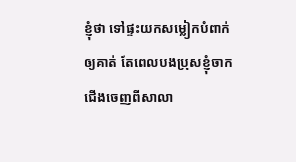ខ្ញុំថា ទៅផ្ទះយកសម្លៀកបំពាក់ឲ្យគាត់ តែពេលបងប្រុសខ្ញុំចាកជើងចេញពីសាលា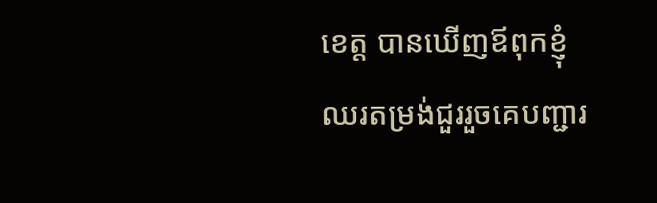ខេត្ត បានឃើញឪពុកខ្ញុំឈរតម្រង់ជួររួចគេបញ្ជារ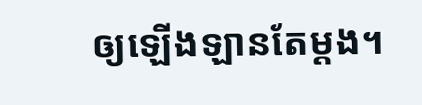ឲ្យឡើងឡានតែម្តង។